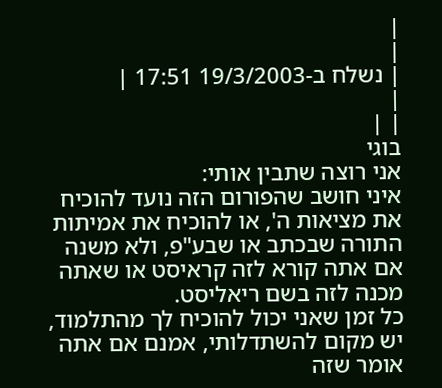|
|
| נשלח ב-19/3/2003 17:51 |
|
| |
בוגי
אני רוצה שתבין אותי:
איני חושב שהפורום הזה נועד להוכיח את מציאות ה', או להוכיח את אמיתות התורה שבכתב או שבע"פ, ולא משנה אם אתה קורא לזה קראיסט או שאתה מכנה לזה בשם ריאליסט.
כל זמן שאני יכול להוכיח לך מהתלמוד, יש מקום להשתדלותי, אמנם אם אתה אומר שזה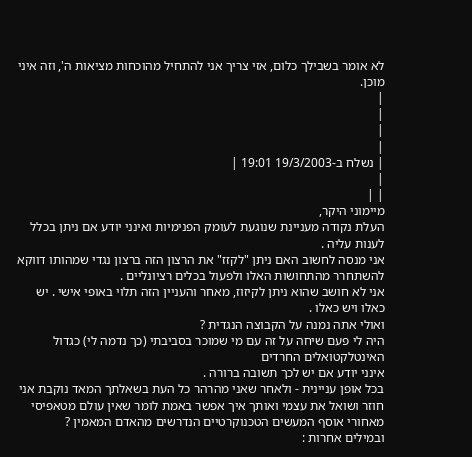לא אומר בשבילך כלום, אזי צריך אני להתחיל מהוכחות מציאות ה', וזה איני מוכן.
|
|
|
|
| נשלח ב-19/3/2003 19:01 |
|
| |
מיימוני היקר,
העלת נקודה מעניינת שנוגעת לעומק הפנימיות ואינני יודע אם ניתן בכלל לענות עליה .
אני מנסה לחשוב האם ניתן "לקזז" את הרצון הזה ברצון נגדי שמהותו דווקא להשתחרר מהתחושות האלו ולפעול בכלים רציונליים .
אני לא חושב שהוא ניתן לקיזוז, מאחר והעניין הזה תלוי באופי אישי . יש כאלו ויש כאלו .
ואולי אתה נמנה על הקבוצה הנגדית ?
היה לי פעם שיחה על זה עם מי שמוכר בסביבתי (כך נדמה לי) כגדול האינטלקטואלים החרדים
אינני יודע אם יש לכך תשובה ברורה .
בכל אופן עניינית - ולאחר שאני מהרהר כל העת בשאלתך המאד נוקבת אני חוזר ושואל את עצמי ואותך איך אפשר באמת לומר שאין עולם מטאפיסי
מאחורי אוסף המעשים הטכנוקרטיים הנדרשים מהאדם המאמין ?
ובמילים אחרות :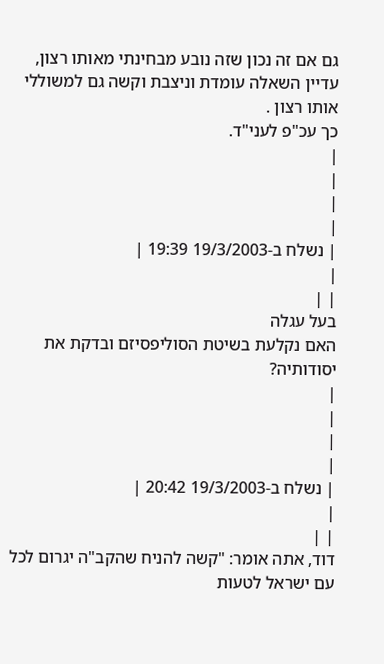גם אם זה נכון שזה נובע מבחינתי מאותו רצון, עדיין השאלה עומדת וניצבת וקשה גם למשוללי אותו רצון .
כך עכ"פ לעני"ד.
|
|
|
|
| נשלח ב-19/3/2003 19:39 |
|
| |
בעל עגלה
האם נקלעת בשיטת הסוליפסיזם ובדקת את יסודותיה?
|
|
|
|
| נשלח ב-19/3/2003 20:42 |
|
| |
דוד, אתה אומר: "קשה להניח שהקב"ה יגרום לכל עם ישראל לטעות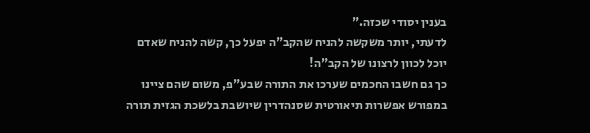בענין יסודי שכזה."
לדעתי, יותר משקשה להניח שהקב"ה יפעל כך, קשה להניח שאדם יוכל לכוון לרצונו של הקב"ה!
כך גם חשבו החכמים שערכו את התורה שבע"פ, משום שהם ציינו במפורש אפשרות תיאורטית שסנהדרין שיושבת בלשכת הגזית תורה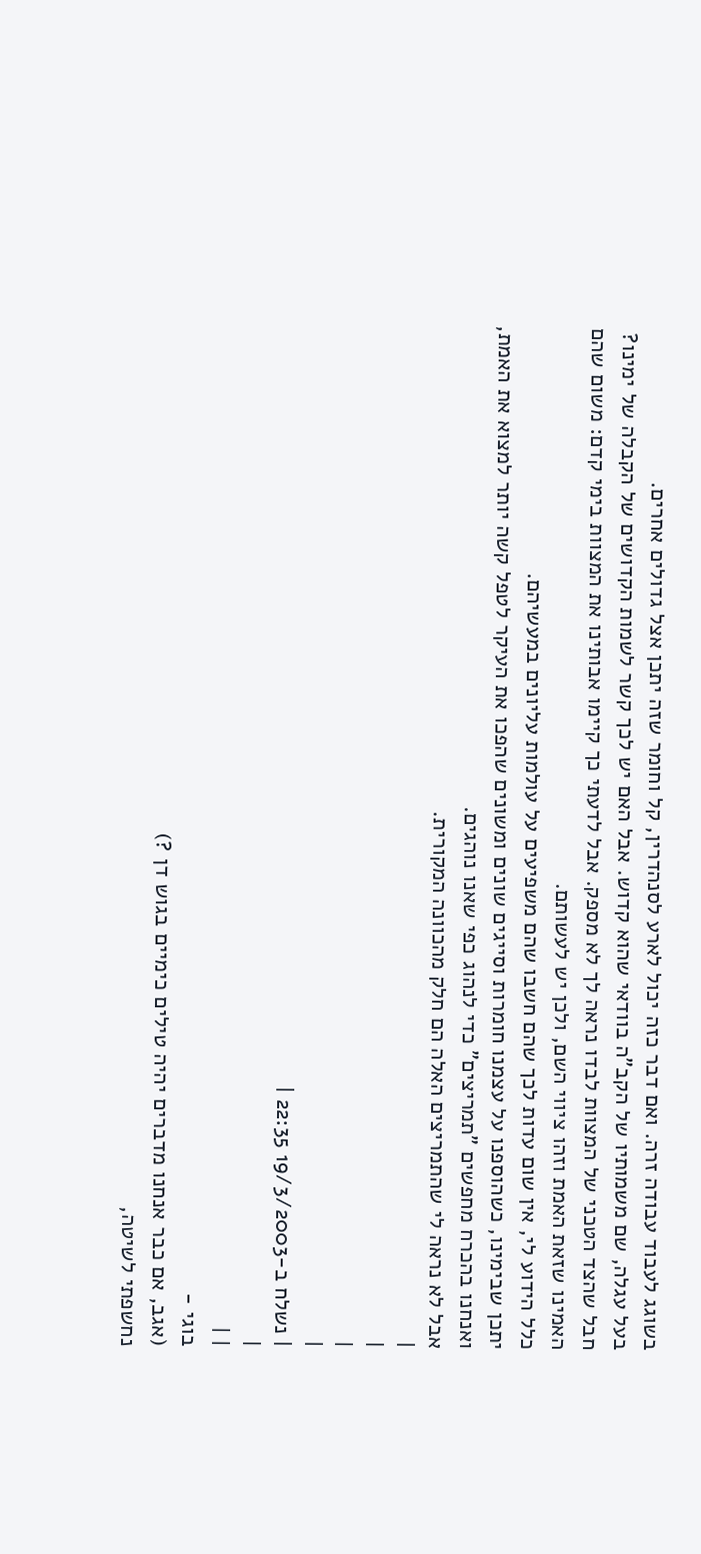בשוגג לעבוד עבודה זרה. ואם דבר כזה יכול לארע לסנהדרין, קל וחומר שזה יתכן אצל גדולים אחרים.
בעל עגלה, שם משמותיו של הקב"ה בוודאי שהוא קדוש. אבל האם יש לכך קשר לשמות הקדושים של הקבלה של ימינו?
חבל שהצד הטכני של המצוות לבדו נראה לך לא מספק. אבל לדעתי כך קיימו אבותינו את המצוות בימי קדם: משום שהם האמינו שזאת האמת וזהו ציווי השם, ולכן יש לעשותם.
כלל הידוע לי, אין שום עדות לכך שהם חשבו שהם משפיעים על עולמות עליונים במעשיהם.
יתכן שבימינו, כשהוספנו על עצמנו חומרות וסייגים שונים ומשונים שהפכו את העיקר לטפל קשה יותר למצוא את האמת, ואנחנו בהכרח מחפשים "תמריצים" כדי לנהוג כפי שאנו נוהגים.
אבל לא נראה לי שהתמריצים האלה הם חלק מהכוונה המקורית.
|
|
|
|
| נשלח ב-19/3/2003 22:35 |
|
| |
בוגי -
(אגב, אם כבר אנחנו מדברים יהיה טילים כימיים בגוש דן ?)
נחשפתי לשיטה,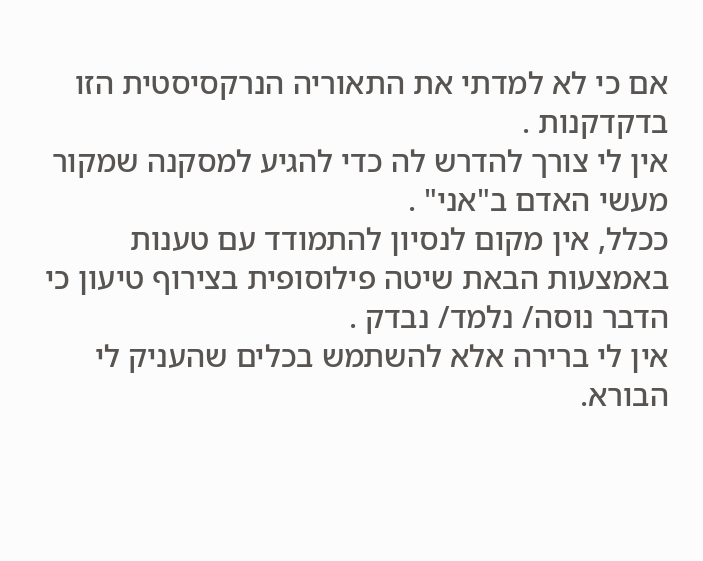אם כי לא למדתי את התאוריה הנרקסיסטית הזו בדקדקנות .
אין לי צורך להדרש לה כדי להגיע למסקנה שמקור מעשי האדם ב"אני" .
ככלל, אין מקום לנסיון להתמודד עם טענות באמצעות הבאת שיטה פילוסופית בצירוף טיעון כי הדבר נוסה/ נלמד/ נבדק .
אין לי ברירה אלא להשתמש בכלים שהעניק לי הבורא.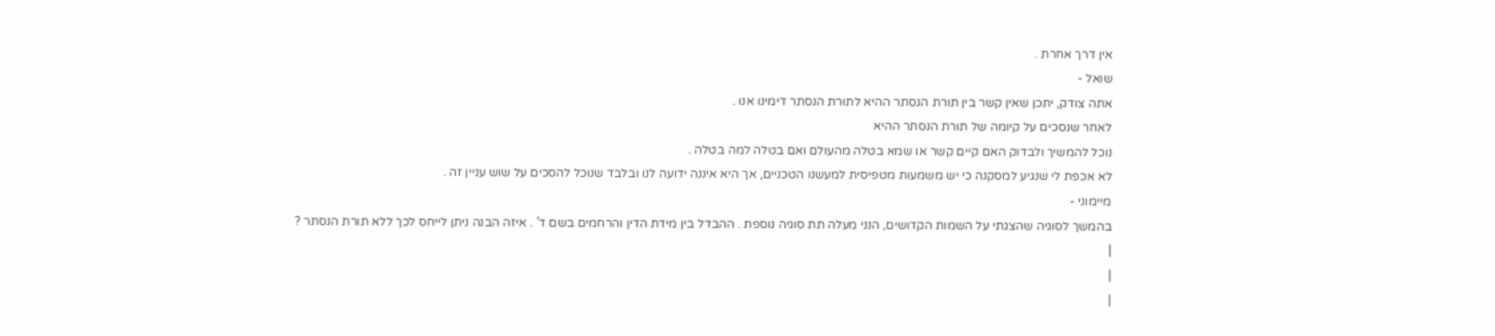אין דרך אחרת .
שואל -
אתה צודק, יתכן שאין קשר בין תורת הנסתר ההיא לתורת הנסתר דימינו אנו .
לאחר שנסכים על קיומה של תורת הנסתר ההיא
נוכל להמשיך ולבדוק האם קיים קשר או שמא בטלה מהעולם ואם בטלה למה בטלה .
לא אכפת לי שנגיע למסקנה כי יש משמעות מטפיסית למעשנו הטכניים, אך היא איננה ידועה לנו ובלבד שנוכל להסכים על שוש עניין זה .
מיימוני -
בהמשך לסוגיה שהצגתי על השמות הקדושים, הנני מעלה תת סוגיה נוספת . ההבדל בין מידת הדין והרחמים בשם ד' . איזה הבנה ניתן לייחס לכך ללא תורת הנסתר ?
|
|
|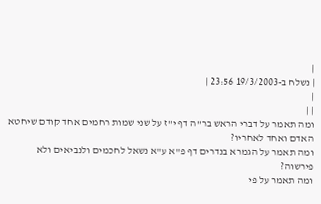|
| נשלח ב-19/3/2003 23:56 |
|
| |
ומה תאמר על דברי הראש בר"ה דף י"ז על שני שמות רחמים אחד קודם שיחטא האדם ואחד לאחריו?
ומה תאמר על הגמרא בנדרים דף פ"א ע"א נשאל לחכמים ולנביאים ולא פירשוה?
ומה תאמר על פי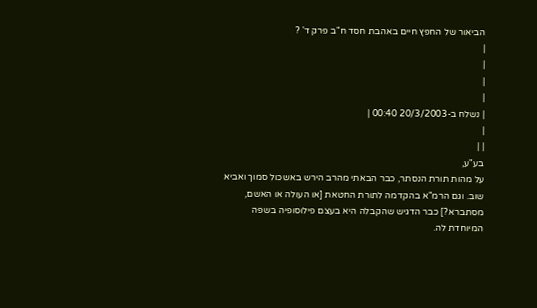הביאור של החפץ חיים באהבת חסד ח"ב פרק ד' ?
|
|
|
|
| נשלח ב-20/3/2003 00:40 |
|
| |
בע"ע,
על מהות תורת הנסתר, כבר הבאתי מהרב הירש באשכול סמוך ואביא שוב. וגם הרמ"א בהקדמה לתורת החטאת [או העולה או האשם, מסתברא?] כבר הדגיש שהקבלה היא בעצם פילוסופיה בשפה המיוחדת לה.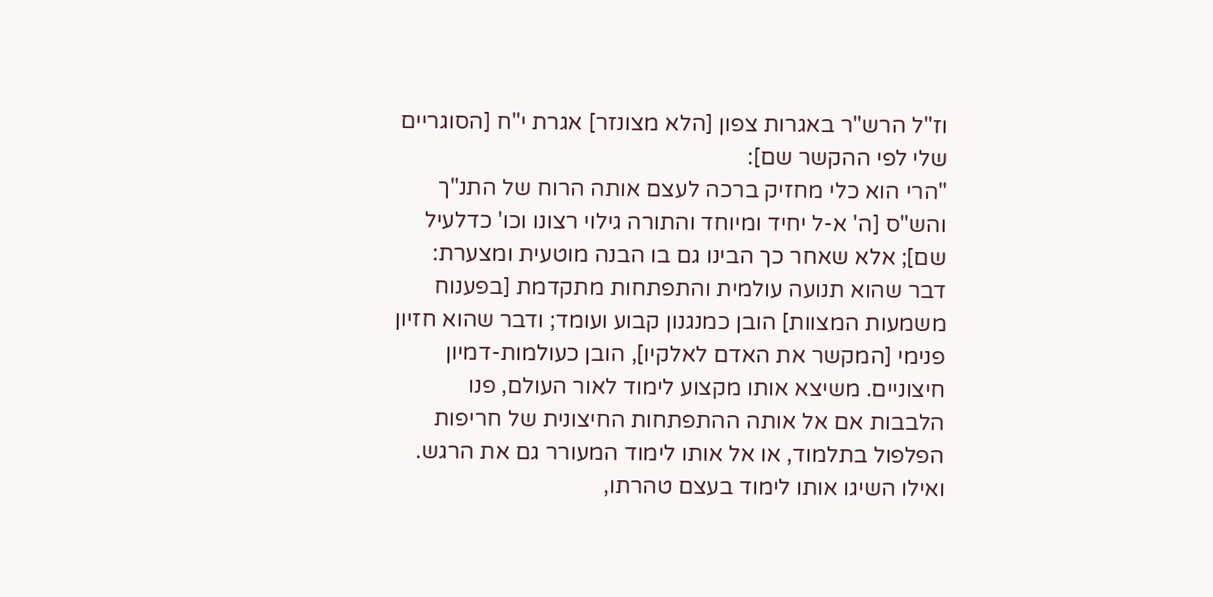וז"ל הרש"ר באגרות צפון [הלא מצונזר] אגרת י"ח [הסוגריים שלי לפי ההקשר שם]:
"הרי הוא כלי מחזיק ברכה לעצם אותה הרוח של התנ"ך והש"ס [ה' א-ל יחיד ומיוחד והתורה גילוי רצונו וכו' כדלעיל שם]; אלא שאחר כך הבינו גם בו הבנה מוטעית ומצערת: דבר שהוא תנועה עולמית והתפתחות מתקדמת [בפענוח משמעות המצוות] הובן כמנגנון קבוע ועומד; ודבר שהוא חזיון פנימי [המקשר את האדם לאלקיו], הובן כעולמות-דמיון חיצוניים. משיצא אותו מקצוע לימוד לאור העולם, פנו הלבבות אם אל אותה ההתפתחות החיצונית של חריפות הפלפול בתלמוד, או אל אותו לימוד המעורר גם את הרגש. ואילו השיגו אותו לימוד בעצם טהרתו,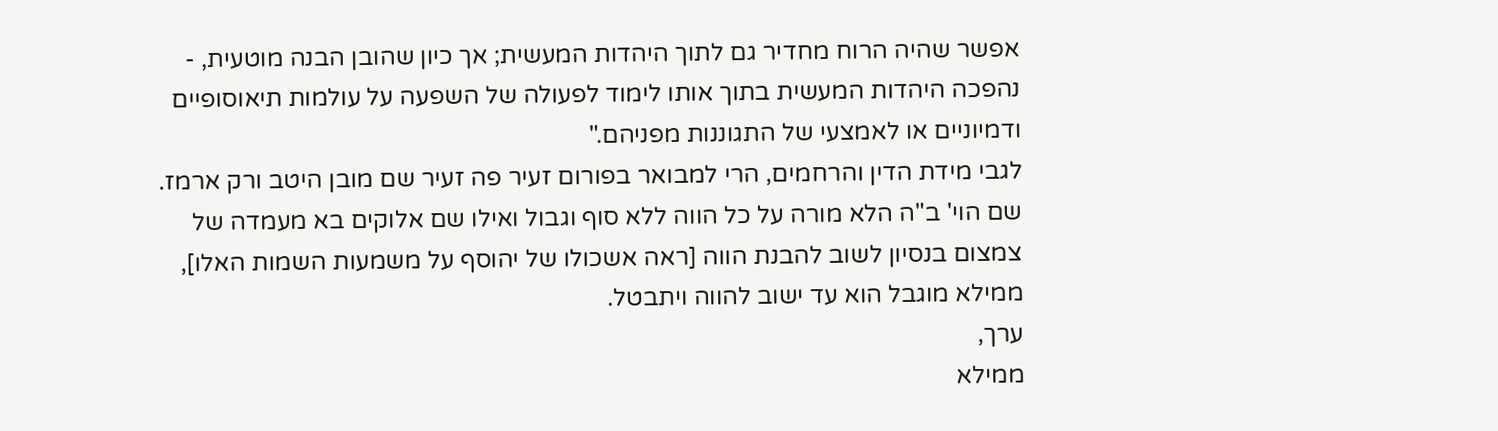אפשר שהיה הרוח מחדיר גם לתוך היהדות המעשית; אך כיון שהובן הבנה מוטעית, - נהפכה היהדות המעשית בתוך אותו לימוד לפעולה של השפעה על עולמות תיאוסופיים ודמיוניים או לאמצעי של התגוננות מפניהם."
לגבי מידת הדין והרחמים, הרי למבואר בפורום זעיר פה זעיר שם מובן היטב ורק ארמז.
שם הוי' ב"ה הלא מורה על כל הווה ללא סוף וגבול ואילו שם אלוקים בא מעמדה של צמצום בנסיון לשוב להבנת הווה [ראה אשכולו של יהוסף על משמעות השמות האלו], ממילא מוגבל הוא עד ישוב להווה ויתבטל.
ערך,
ממילא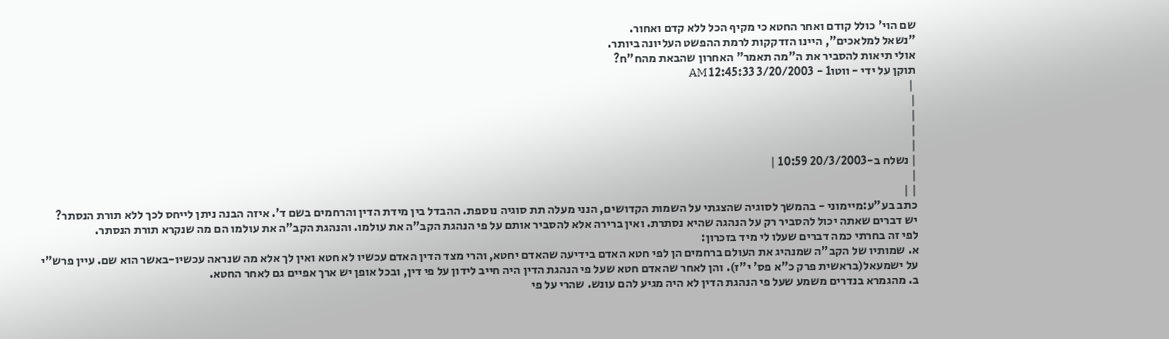שם הוי' כולל קודם ואחר החטא כי מקיף הכל ללא קדם ואחור.
"נשאל למלאכים", היינו הזדקקות לרמת ההפשט העליונה ביותר.
אולי תיאות להסביר את ה"מה תאמר" האחרון שהבאת מהח"ח?
תוקן על ידי - ווטו1 - 3/20/2003 12:45:33 AM
 |
|
|
|
|
| נשלח ב-20/3/2003 10:59 |
|
| |
כתב בע"ע:מיימוני - בהמשך לסוגיה שהצגתי על השמות הקדושים, הנני מעלה תת סוגיה נוספת. ההבדל בין מידת הדין והרחמים בשם ד'. איזה הבנה ניתן לייחס לכך ללא תורת הנסתר?
יש דברים שאתה יכול להסביר רק על הנהגה שהיא נסתרת. ואין ברירה אלא להסביר אותם על פי הנהגת הקב"ה את עולמו. והנהגת הקב"ה את עולמו הם מה שנקרא תורת הנסתר.
לפי זה בחרתי כמה דברים שעלו לי מיד בזכרון:
א. שמותיו של הקב"ה שמנהיג את העולם ברחמים הן לפי חטא האדם בידיעה שהאדם יחטא, והרי מצד הדין האדם עכשיו לא חטא ואין לך אלא מה שנראה עכשיו-באשר הוא שם. עיין פרש"י על ישמעאל(בראשית פרק כ"א פס' י"ז). והן לאחר שהאדם חטא שעל פי הנהגת הדין היה חייב לידון על פי דין, ובכל אופן יש ארך אפיים גם לאחר החטא.
ב. מהגמרא בנדרים משמע שעל פי הנהגת הדין לא היה מגיע להם עונש. שהרי על פי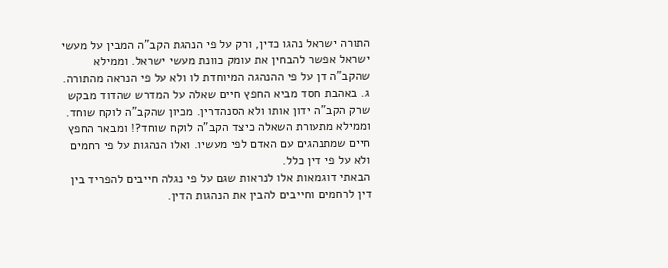התורה ישראל נהגו כדין, ורק על פי הנהגת הקב"ה המבין על מעשי ישראל אפשר להבחין את עומק כוונת מעשי ישראל. וממילא שהקב"ה דן על פי ההנהגה המיוחדת לו ולא על פי הנראה מהתורה.
ג. באהבת חסד מביא החפץ חיים שאלה על המדרש שהדוד מבקש שרק הקב"ה ידון אותו ולא הסנהדרין. מכיון שהקב"ה לוקח שוחד. וממילא מתעורת השאלה כיצד הקב"ה לוקח שוחד?! ומבאר החפץ חיים שמתנהגים עם האדם לפי מעשיו. ואלו הנהגות על פי רחמים ולא על פי דין כלל.
הבאתי דוגמאות אלו לנראות שגם על פי נגלה חייבים להפריד בין דין לרחמים וחייבים להבין את הנהגות הדין.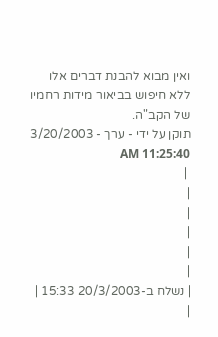ואין מבוא להבנת דברים אלו ללא חיפוש בביאור מידות רחמיו של הקב"ה.
תוקן על ידי - ערך - 3/20/2003 11:25:40 AM
 |
|
|
|
|
|
| נשלח ב-20/3/2003 15:33 |
|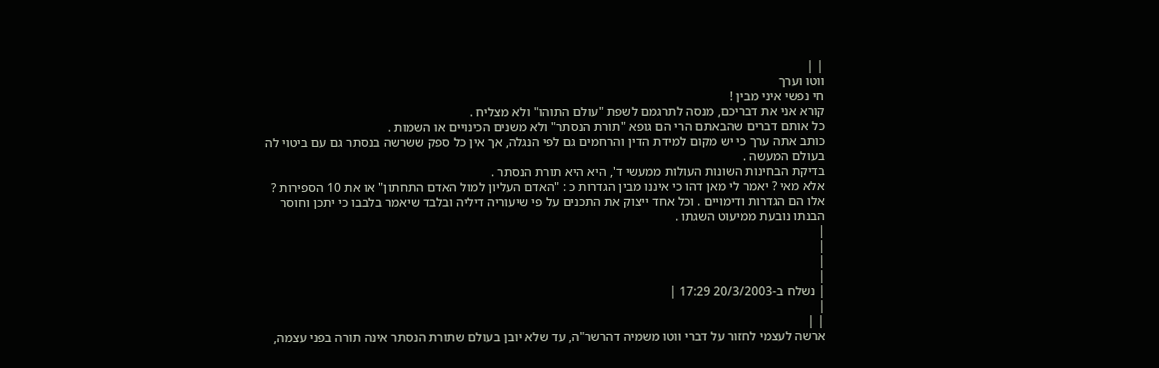| |
ווטו וערך
חי נפשי איני מבין !
קורא אני את דבריכם, מנסה לתרגמם לשפת "עולם התוהו" ולא מצליח .
כל אותם דברים שהבאתם הרי הם גופא "תורת הנסתר" ולא משנים הכינויים או השמות .
כותב אתה ערך כי יש מקום למידת הדין והרחמים גם לפי הנגלה, אך אין כל ספק ששרשה בנסתר גם עם ביטוי לה בעולם המעשה .
בדיקת הבחינות השונות העולות ממעשי ד', היא היא תורת הנסתר .
אלא מאי ? יאמר לי מאן דהו כי איננו מבין הגדרות כ : "האדם העליון למול האדם התחתון" או את 10 הספירות ?
אלו הם הגדרות ודימויים . וכל אחד ייצוק את התכנים על פי שיעוריה דיליה ובלבד שיאמר בלבבו כי יתכן וחוסר הבנתו נובעת ממיעוט השגתו .
|
|
|
|
| נשלח ב-20/3/2003 17:29 |
|
| |
ארשה לעצמי לחזור על דברי ווטו משמיה דהרשר"ה, עד שלא יובן בעולם שתורת הנסתר אינה תורה בפני עצמה,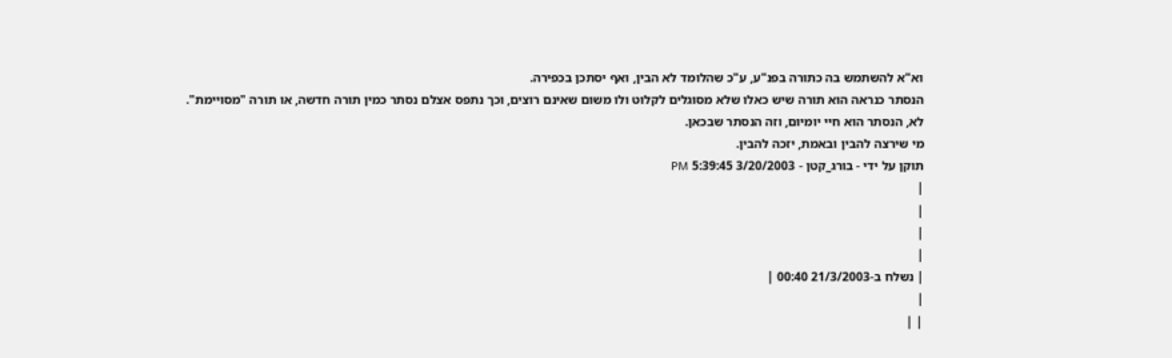וא"א להשתמש בה כתורה בפנ"ע, ע"כ שהלומד לא הבין, ואף יסתכן בכפירה.
הנסתר כנראה הוא תורה שיש כאלו שלא מסוגלים לקלוט ולו משום שאינם רוצים, וכך נתפס אצלם נסתר כמין תורה חדשה, או תורה "מסויימת".
לא, הנסתר הוא חיי יומיום, וזה הנסתר שבכאן.
מי שירצה להבין ובאמת, יזכה להבין.
תוקן על ידי - בורג_קטן - 3/20/2003 5:39:45 PM
|
|
|
|
| נשלח ב-21/3/2003 00:40 |
|
| |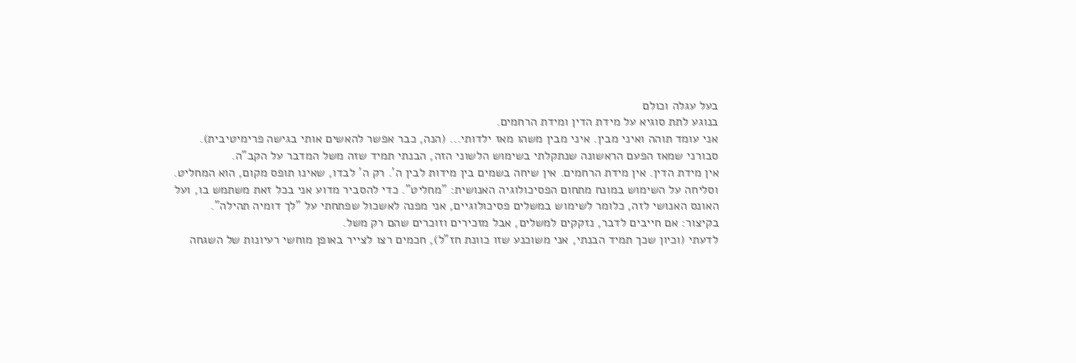בעל עגלה וכולם
בנוגע לתת סוגיא על מידת הדין ומידת הרחמים.
אני עומד תוהה ואיני מבין. איני מבין משהו מאז ילדותי... (הנה, כבר אפשר להאשים אותי בגישה פרימיטיבית).
סבורני שמאז הפעם הראשונה שנתקלתי בשימוש הלשוני הזה, הבנתי תמיד שזה משל המדבר על הקב"ה.
אין מידת הדין. אין מידת הרחמים. אין שיחה בשמים בין מידות לבין ה'. רק ה' לבדו, שאינו תופס מקום, הוא המחליט.
וסליחה על השימוש במונח מתחום הפסיכולוגיה האנושית: "מחליט". כדי להסביר מדוע אני בכל זאת משתמש בו, ועל האונס האנושי לזה, כלומר לשימוש במשלים פסיכולוגיים, אני מפנה לאשכול שפתחתי על "לך דומיה תהילה".
בקיצור: אם חייבים לדבר, נזקקים למשלים, אבל מזכירים וזוכרים שהם רק משל.
לדעתי (וכיון שכך תמיד הבנתי, אני משוכנע שזו כוונת חז"ל), חכמים רצו לצייר באופן מוחשי רעיונות של השגחה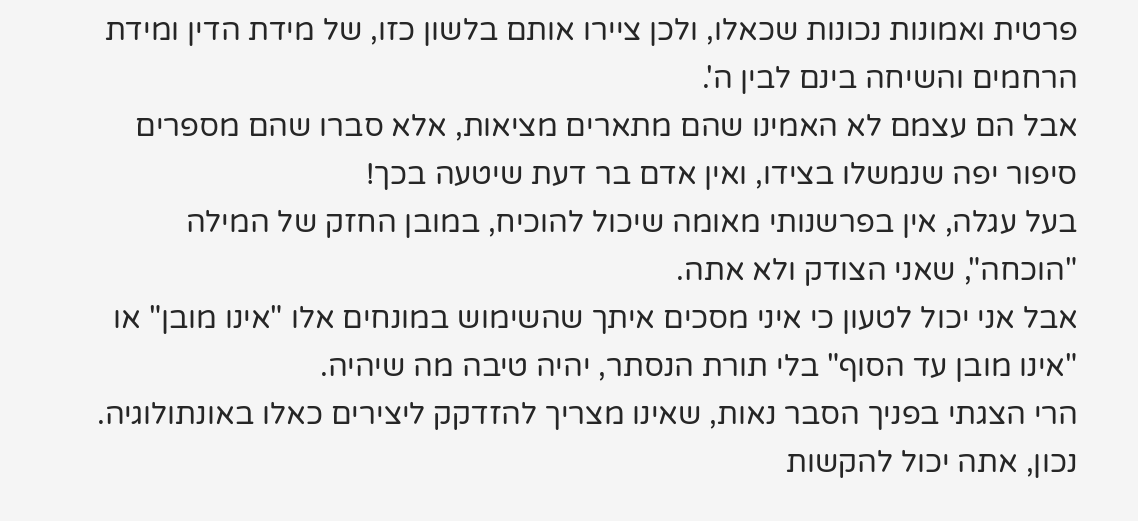פרטית ואמונות נכונות שכאלו, ולכן ציירו אותם בלשון כזו, של מידת הדין ומידת הרחמים והשיחה בינם לבין ה'.
אבל הם עצמם לא האמינו שהם מתארים מציאות, אלא סברו שהם מספרים סיפור יפה שנמשלו בצידו, ואין אדם בר דעת שיטעה בכך!
בעל עגלה, אין בפרשנותי מאומה שיכול להוכיח, במובן החזק של המילה "הוכחה", שאני הצודק ולא אתה.
אבל אני יכול לטעון כי איני מסכים איתך שהשימוש במונחים אלו "אינו מובן" או "אינו מובן עד הסוף" בלי תורת הנסתר, יהיה טיבה מה שיהיה.
הרי הצגתי בפניך הסבר נאות, שאינו מצריך להזדקק ליצירים כאלו באונתולוגיה.
נכון, אתה יכול להקשות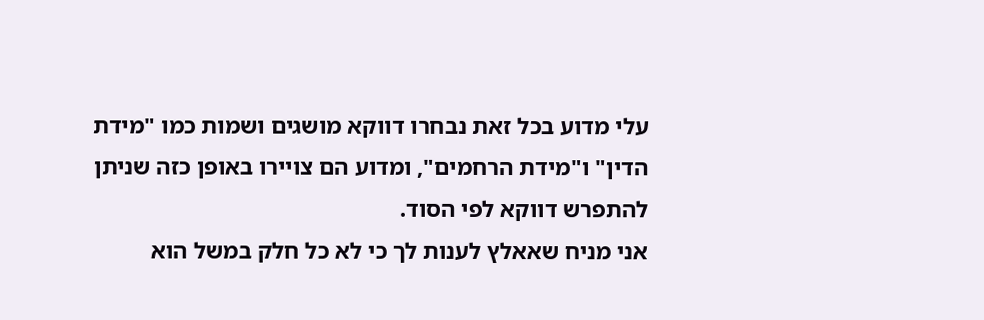עלי מדוע בכל זאת נבחרו דווקא מושגים ושמות כמו "מידת הדין" ו"מידת הרחמים", ומדוע הם צויירו באופן כזה שניתן להתפרש דווקא לפי הסוד.
אני מניח שאאלץ לענות לך כי לא כל חלק במשל הוא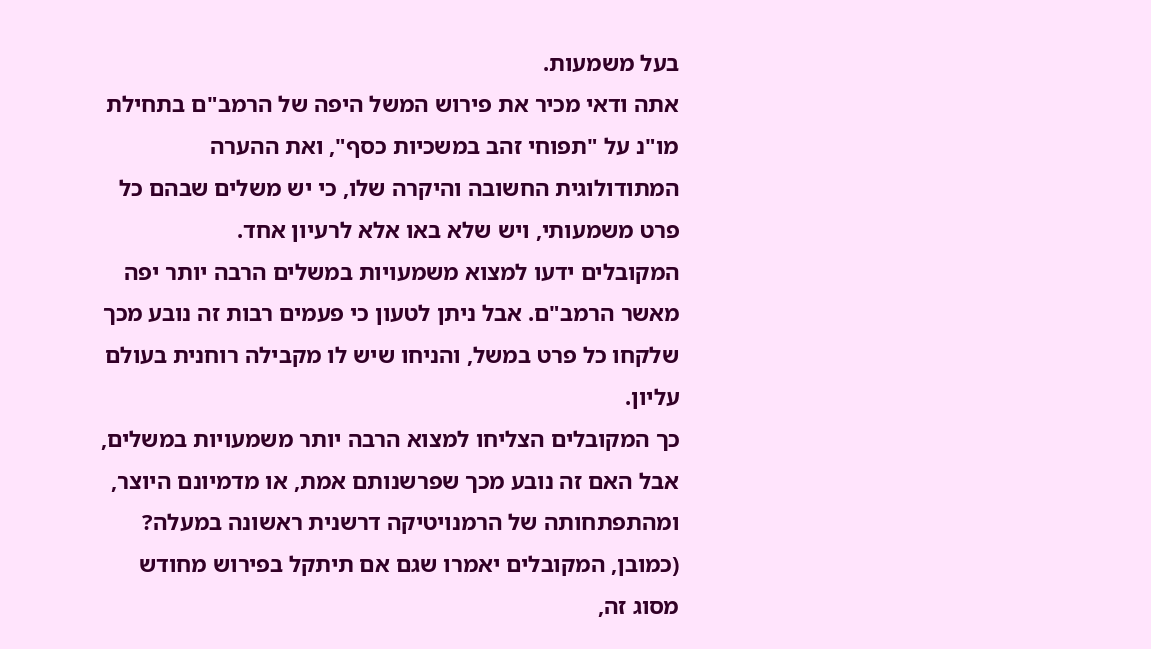בעל משמעות.
אתה ודאי מכיר את פירוש המשל היפה של הרמב"ם בתחילת מו"נ על "תפוחי זהב במשכיות כסף", ואת ההערה המתודולוגית החשובה והיקרה שלו, כי יש משלים שבהם כל פרט משמעותי, ויש שלא באו אלא לרעיון אחד.
המקובלים ידעו למצוא משמעויות במשלים הרבה יותר יפה מאשר הרמב"ם. אבל ניתן לטעון כי פעמים רבות זה נובע מכך שלקחו כל פרט במשל, והניחו שיש לו מקבילה רוחנית בעולם עליון.
כך המקובלים הצליחו למצוא הרבה יותר משמעויות במשלים, אבל האם זה נובע מכך שפרשנותם אמת, או מדמיונם היוצר, ומהתפתחותה של הרמנויטיקה דרשנית ראשונה במעלה?
(כמובן, המקובלים יאמרו שגם אם תיתקל בפירוש מחודש מסוג זה,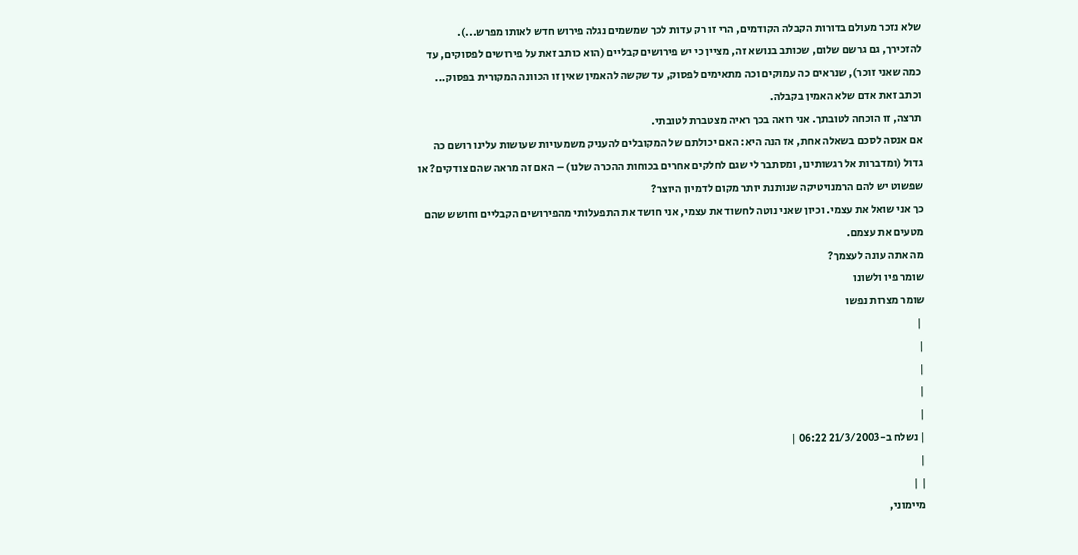שלא נזכר מעולם בדורות הקבלה הקודמים, הרי זו רק עדות לכך שמשמים נגלה פירוש חדש לאותו מפרש...).
להזכירך, גם גרשם שלום, שכותב בנושא זה, מציין כי יש פירושים קבליים (הוא כותב זאת על פירושים לפסוקים, עד כמה שאני זוכר), שנראים כה עמוקים וכה מתאימים לפסוק, עד שקשה להאמין שאין זו הכוונה המקורית בפסוק...
וכתב זאת אדם שלא האמין בקבלה.
תרצה, זו הוכחה לטובתך. אני רואה בכך ראיה מצטברת לטובתי.
אם אנסה לסכם בשאלה אחת, אז הנה היא: האם יכולתם של המקובלים להעניק משמעויות שעושות עלינו רושם כה גדול (ומדברות אל רגשותינו, ומסתבר לי שגם לחלקים אחרים בכוחות ההכרה שלנו) – האם זה מראה שהם צודקים? או שפשוט יש להם הרמנויטיקה שנותנת יותר מקום לדמיון היוצר?
כך אני שואל את עצמי. וכיון שאני נוטה לחשוד את עצמי, אני חושד את התפעלותי מהפירושים הקבליים וחושש שהם מטעים את עצמם.
מה אתה עונה לעצמך?
שומר פיו ולשונו
שומר מצרות נפשו
 |
|
|
|
|
| נשלח ב-21/3/2003 06:22 |
|
| |
מיימוני,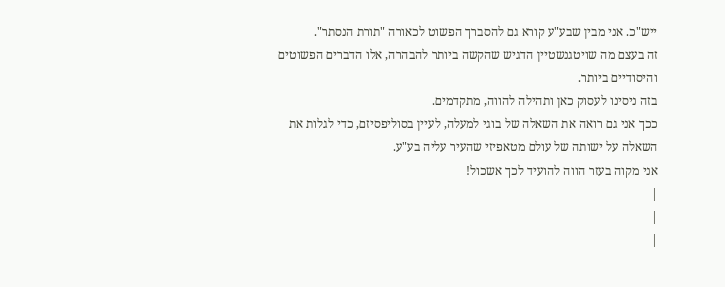ייש"כ. אני מבין שבע"ע קורא גם להסברך הפשוט לכאורה "תורת הנסתר".
זה בעצם מה שויטגנשטיין הדגיש שהקשה ביותר להבהרה, אלו הדברים הפשוטים והיסודיים ביותר.
בזה ניסינו לעסוק כאן ותהילה להווה, מתקדמים.
ככך אני גם רואה את השאלה של בוגי למעלה, לעיין בסוליפסיזם, כדי לגלות את השאלה על ישותה של עולם מטאפיזי שהעיר עליה בע"ע.
אני מקוה בעזר הווה להועיד לכך אשכול!
|
|
|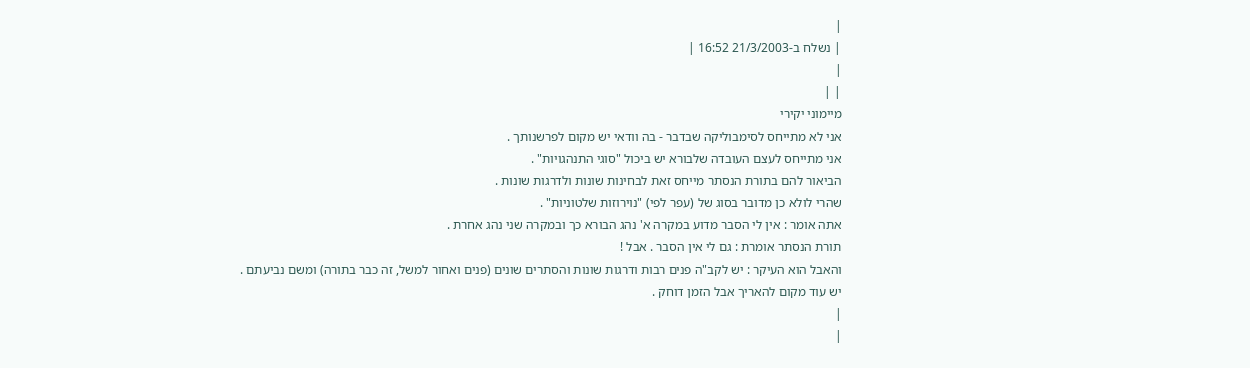|
| נשלח ב-21/3/2003 16:52 |
|
| |
מיימוני יקירי
אני לא מתייחס לסימבוליקה שבדבר - בה וודאי יש מקום לפרשנותך .
אני מתייחס לעצם העובדה שלבורא יש ביכול "סוגי התנהגויות" .
הביאור להם בתורת הנסתר מייחס זאת לבחינות שונות ולדרגות שונות .
שהרי לולא כן מדובר בסוג של (עפר לפי) "נוירוזות שלטוניות" .
אתה אומר : אין לי הסבר מדוע במקרה א' נהג הבורא כך ובמקרה שני נהג אחרת .
תורת הנסתר אומרת : גם לי אין הסבר . אבל !
והאבל הוא העיקר : יש לקב"ה פנים רבות ודרגות שונות והסתרים שונים (פנים ואחור למשל, זה כבר בתורה) ומשם נביעתם .
יש עוד מקום להאריך אבל הזמן דוחק .
|
|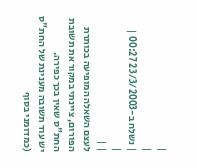|
|
| נשלח ב-23/3/2003 00:27 |
|
| |
לעצם השאלה המופיעה בכותרת הפורום, ציינתי במקור את תשובת החת"ס שאין בכך כפירה.
יש עוד תשובה מענינת של החת"ס (כמדומני בסוף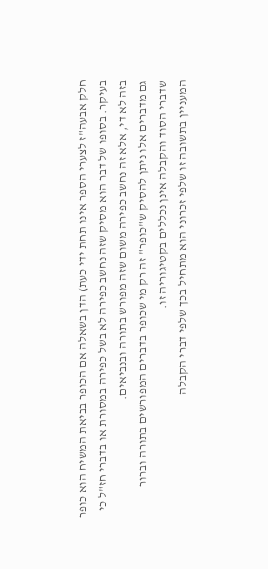חלק אבעה"ז לצערי הספר אינו תחת ידי כעת) הדן בשאלה אם הכופר בביאת המשיח הוא כופר בעיקר. בסופו של דבר הוא מסיק שזה נחשב כפירה לא בשל כפירה במסורת או בדברי חז"ל כי בזה לא די, אלא זה נחשב כפירה משום שזה מפורש בתורה ובנביאים.
גם מדברים אלו ניתן להסיק ש"כופר" זה רק מי שכופר בדברים המפורשים בתורה וברור שדברי הסוד והקבלה אינן נכללים בקטיגוריה זו.
המעניין בתשובה זו שלפי זכרוני הוא מתחיל בכך שלפי דברי הקבלה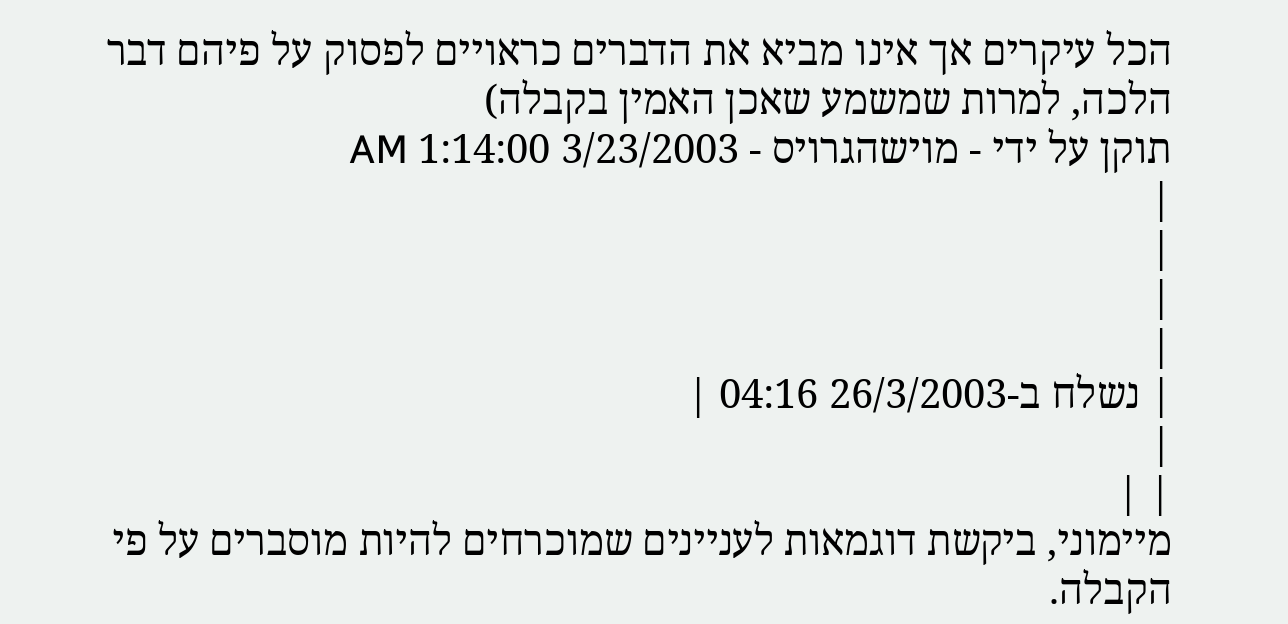הכל עיקרים אך אינו מביא את הדברים כראויים לפסוק על פיהם דבר הלכה, למרות שמשמע שאכן האמין בקבלה)
תוקן על ידי - מוישהגרויס - 3/23/2003 1:14:00 AM
|
|
|
|
| נשלח ב-26/3/2003 04:16 |
|
| |
מיימוני, ביקשת דוגמאות לעניינים שמוכרחים להיות מוסברים על פי הקבלה.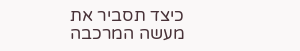כיצד תסביר את מעשה המרכבה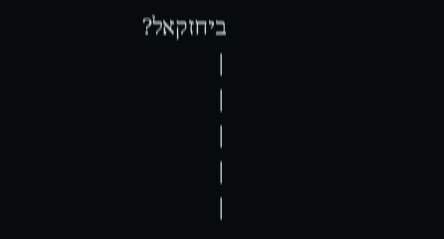ביחזקאל?
|
|
|
|
|